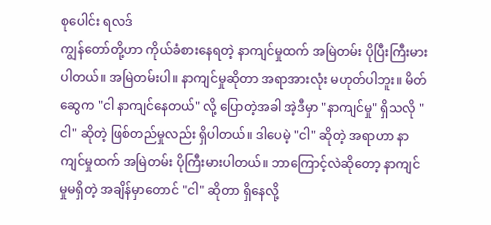စုပေါင်း ရလဒ်
ကျွန်တော်တို့ဟာ ကိုယ်ခံစားနေရတဲ့ နာကျင်မှုထက် အမြဲတမ်း ပိုပြီးကြီးမားပါတယ်။ အမြဲတမ်းပါ။ နာကျင်မှုဆိုတာ အရာအားလုံး မဟုတ်ပါဘူး။ မိတ်ဆွေက "ငါ နာကျင်နေတယ်" လို့ ပြောတဲ့အခါ အဲ့ဒီမှာ "နာကျင်မှု" ရှိသလို "ငါ" ဆိုတဲ့ ဖြစ်တည်မှုလည်း ရှိပါတယ်။ ဒါပေမဲ့ "ငါ" ဆိုတဲ့ အရာဟာ နာကျင်မှုထက် အမြဲတမ်း ပိုကြီးမားပါတယ်။ ဘာကြောင့်လဲဆိုတော့ နာကျင်မှုမရှိတဲ့ အချိန်မှာတောင် "ငါ" ဆိုတာ ရှိနေလို့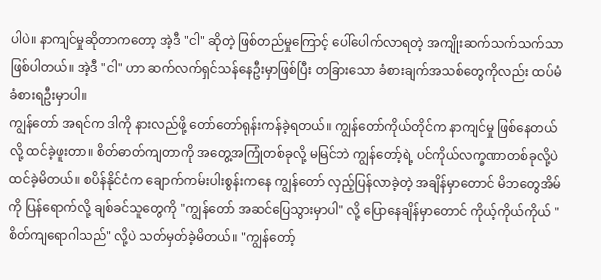ပါပဲ။ နာကျင်မှုဆိုတာကတော့ အဲ့ဒီ "ငါ" ဆိုတဲ့ ဖြစ်တည်မှုကြောင့် ပေါ်ပေါက်လာရတဲ့ အကျိုးဆက်သက်သက်သာ ဖြစ်ပါတယ်။ အဲ့ဒီ "ငါ" ဟာ ဆက်လက်ရှင်သန်နေဦးမှာဖြစ်ပြီး တခြားသော ခံစားချက်အသစ်တွေကိုလည်း ထပ်မံခံစားရဦးမှာပါ။
ကျွန်တော် အရင်က ဒါကို နားလည်ဖို့ တော်တော်ရုန်းကန်ခဲ့ရတယ်။ ကျွန်တော်ကိုယ်တိုင်က နာကျင်မှု ဖြစ်နေတယ်လို့ ထင်ခဲ့ဖူးတာ။ စိတ်ဓာတ်ကျတာကို အတွေ့အကြုံတစ်ခုလို့ မမြင်ဘဲ ကျွန်တော့်ရဲ့ ပင်ကိုယ်လက္ခဏာတစ်ခုလို့ပဲ ထင်ခဲ့မိတယ်။ စပိန်နိုင်ငံက ချောက်ကမ်းပါးစွန်းကနေ ကျွန်တော် လှည့်ပြန်လာခဲ့တဲ့ အချိန်မှာတောင် မိဘတွေအိမ်ကို ပြန်ရောက်လို့ ချစ်ခင်သူတွေကို "ကျွန်တော် အဆင်ပြေသွားမှာပါ" လို့ ပြောနေချိန်မှာတောင် ကိုယ့်ကိုယ်ကိုယ် "စိတ်ကျရောဂါသည်" လို့ပဲ သတ်မှတ်ခဲ့မိတယ်။ "ကျွန်တော့်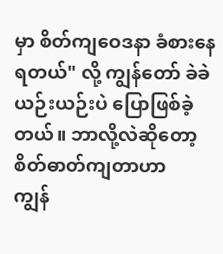မှာ စိတ်ကျဝေဒနာ ခံစားနေရတယ်" လို့ ကျွန်တော် ခဲခဲယဉ်းယဉ်းပဲ ပြောဖြစ်ခဲ့တယ်။ ဘာလို့လဲဆိုတော့ စိတ်ဓာတ်ကျတာဟာ
ကျွန်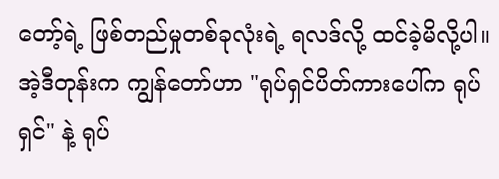တော့်ရဲ့ ဖြစ်တည်မှုတစ်ခုလုံးရဲ့ ရလဒ်လို့ ထင်ခဲ့မိလို့ပါ။
အဲ့ဒီတုန်းက ကျွန်တော်ဟာ "ရုပ်ရှင်ပိတ်ကားပေါ်က ရုပ်ရှင်" နဲ့ ရုပ်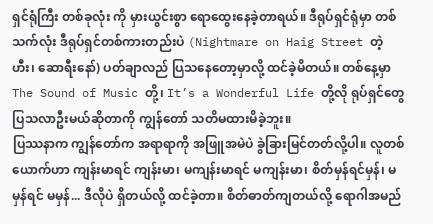ရှင်ရုံကြီး တစ်ခုလုံး ကို မှားယွင်းစွာ ရောထွေးနေခဲ့တာရယ်။ ဒီရုပ်ရှင်ရုံမှာ တစ်သက်လုံး ဒီရုပ်ရှင်တစ်ကားတည်းပဲ (Nightmare on Haig Street တဲ့ ဟီး၊ ဆောရီးနော်) ပတ်ချာလည် ပြသနေတော့မှာလို့ ထင်ခဲ့မိတယ်။ တစ်နေ့မှာ The Sound of Music တို့၊ It’s a Wonderful Life တို့လို ရုပ်ရှင်တွေ ပြသလာဦးမယ်ဆိုတာကို ကျွန်တော် သတိမထားမိခဲ့ဘူး။
ပြဿနာက ကျွန်တော်က အရာရာကို အဖြူအမဲပဲ ခွဲခြားမြင်တတ်လို့ပါ။ လူတစ်ယောက်ဟာ ကျန်းမာရင် ကျန်းမာ၊ မကျန်းမာရင် မကျန်းမာ၊ စိတ်မှန်ရင်မှန်၊ မမှန်ရင် မမှန်... ဒီလိုပဲ ရှိတယ်လို့ ထင်ခဲ့တာ။ စိတ်ဓာတ်ကျတယ်လို့ ရောဂါအမည်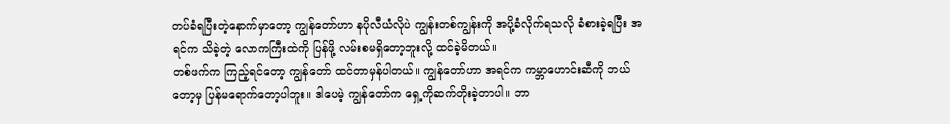တပ်ခံရပြီးတဲ့နောက်မှာတော့ ကျွန်တော်ဟာ နပိုလီယံလိုပဲ ကျွန်းတစ်ကျွန်းကို အပို့ခံလိုက်ရသလို ခံစားခဲ့ရပြီး အရင်က သိခဲ့တဲ့ လောကကြီးထဲကို ပြန်ဖို့ လမ်းစမရှိတော့ဘူးလို့ ထင်ခဲ့မိတယ်။
တစ်ဖက်က ကြည့်ရင်တော့ ကျွန်တော် ထင်တာမှန်ပါတယ်။ ကျွန်တော်ဟာ အရင်က ကမ္ဘာဟောင်းဆီကို ဘယ်တော့မှ ပြန်မရောက်တော့ပါဘူး။ ဒါပေမဲ့ ကျွန်တော်က ရှေ့ကိုဆက်တိုးခဲ့တာပါ။ ဘာ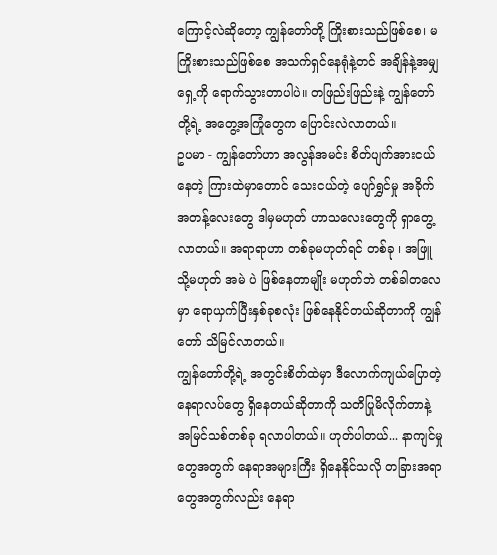ကြောင့်လဲဆိုတော့ ကျွန်တော်တို့ ကြိုးစားသည်ဖြစ်စေ၊ မကြိုးစားသည်ဖြစ်စေ အသက်ရှင်နေရုံနဲ့တင် အချိန်နဲ့အမျှ ရှေ့ကို ရောက်သွားတာပါပဲ။ တဖြည်းဖြည်းနဲ့ ကျွန်တော်တို့ရဲ့ အတွေ့အကြုံတွေက ပြောင်းလဲလာတယ်။
ဥပမာ - ကျွန်တော်ဟာ အလွန်အမင်း စိတ်ပျက်အားငယ်နေတဲ့ ကြားထဲမှာတောင် သေးငယ်တဲ့ ပျော်ရွှင်မှု အခိုက်အတန့်လေးတွေ ဒါမှမဟုတ် ဟာသလေးတွေကို ရှာတွေ့လာတယ်။ အရာရာဟာ တစ်ခုမဟုတ်ရင် တစ်ခု ၊ အဖြူ သို့မဟုတ် အမဲ ပဲ ဖြစ်နေတာမျိုး မဟုတ်ဘဲ တစ်ခါတလေမှာ ရောယှက်ပြီးနှစ်ခုစလုံး ဖြစ်နေနိုင်တယ်ဆိုတာကို ကျွန်တော် သိမြင်လာတယ်။
ကျွန်တော်တို့ရဲ့ အတွင်းစိတ်ထဲမှာ ဒီလောက်ကျယ်ပြောတဲ့ နေရာလပ်တွေ ရှိနေတယ်ဆိုတာကို သတိပြုမိလိုက်တာနဲ့ အမြင်သစ်တစ်ခု ရလာပါတယ်။ ဟုတ်ပါတယ်... နာကျင်မှုတွေအတွက် နေရာအများကြီး ရှိနေနိုင်သလို တခြားအရာတွေအတွက်လည်း နေရာ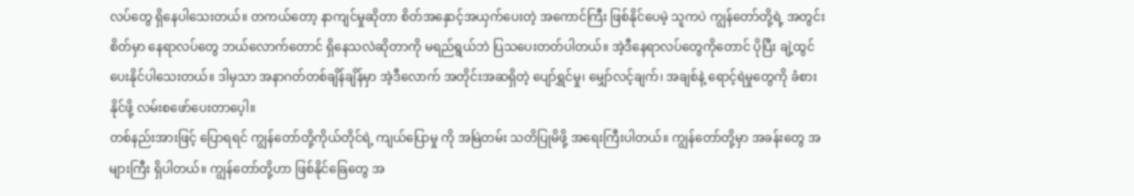လပ်တွေ ရှိနေပါသေးတယ်။ တကယ်တော့ နာကျင်မှုဆိုတာ စိတ်အနှောင့်အယှက်ပေးတဲ့ အကောင်ကြီး ဖြစ်နိုင်ပေမဲ့ သူကပဲ ကျွန်တော်တို့ရဲ့ အတွင်းစိတ်မှာ နေရာလပ်တွေ ဘယ်လောက်တောင် ရှိနေသလဲဆိုတာကို မရည်ရွယ်ဘဲ ပြသပေးတတ်ပါတယ်။ အဲ့ဒီနေရာလပ်တွေကိုတောင် ပိုပြီး ချဲ့ထွင်ပေးနိုင်ပါသေးတယ်။ ဒါမှသာ အနာဂတ်တစ်ချိန်ချိန်မှာ အဲ့ဒီလောက် အတိုင်းအဆရှိတဲ့ ပျော်ရွှင်မှု၊ မျှော်လင့်ချက်၊ အချစ်နဲ့ ရောင့်ရဲမှုတွေကို ခံစားနိုင်ဖို့ လမ်းစဖော်ပေးတာပေ့ါ။
တစ်နည်းအားဖြင့် ပြောရရင် ကျွန်တော်တို့ကိုယ်တိုင်ရဲ့ ကျယ်ပြောမှု ကို အမြဲတမ်း သတိပြုမိဖို့ အရေးကြီးပါတယ်။ ကျွန်တော်တို့မှာ အခန်းတွေ အများကြီး ရှိပါတယ်။ ကျွန်တော်တို့ဟာ ဖြစ်နိုင်ခြေတွေ အ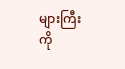များကြီးကို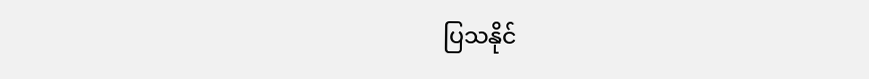ပြသနိုင်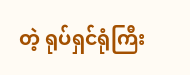တဲ့ ရုပ်ရှင်ရုံကြီး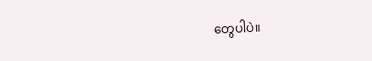တွေပါပဲ။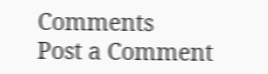Comments
Post a Comment